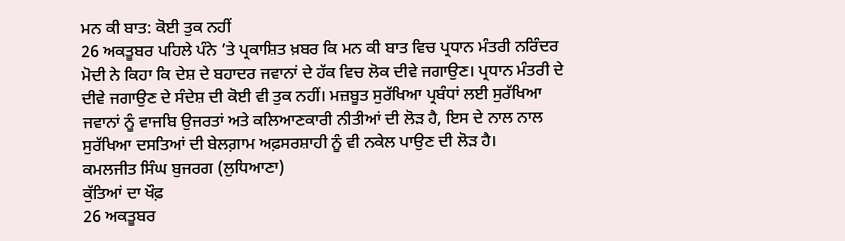ਮਨ ਕੀ ਬਾਤ: ਕੋਈ ਤੁਕ ਨਹੀਂ
26 ਅਕਤੂਬਰ ਪਹਿਲੇ ਪੰਨੇ ’ਤੇ ਪ੍ਰਕਾਸ਼ਿਤ ਖ਼ਬਰ ਕਿ ਮਨ ਕੀ ਬਾਤ ਵਿਚ ਪ੍ਰਧਾਨ ਮੰਤਰੀ ਨਰਿੰਦਰ ਮੋਦੀ ਨੇ ਕਿਹਾ ਕਿ ਦੇਸ਼ ਦੇ ਬਹਾਦਰ ਜਵਾਨਾਂ ਦੇ ਹੱਕ ਵਿਚ ਲੋਕ ਦੀਵੇ ਜਗਾਉਣ। ਪ੍ਰਧਾਨ ਮੰਤਰੀ ਦੇ ਦੀਵੇ ਜਗਾਉਣ ਦੇ ਸੰਦੇਸ਼ ਦੀ ਕੋਈ ਵੀ ਤੁਕ ਨਹੀਂ। ਮਜ਼ਬੂਤ ਸੁਰੱਖਿਆ ਪ੍ਰਬੰਧਾਂ ਲਈ ਸੁਰੱਖਿਆ ਜਵਾਨਾਂ ਨੂੰ ਵਾਜਬਿ ਉਜਰਤਾਂ ਅਤੇ ਕਲਿਆਣਕਾਰੀ ਨੀਤੀਆਂ ਦੀ ਲੋੜ ਹੈ, ਇਸ ਦੇ ਨਾਲ ਨਾਲ ਸੁਰੱਖਿਆ ਦਸਤਿਆਂ ਦੀ ਬੇਲਗ਼ਾਮ ਅਫ਼ਸਰਸ਼ਾਹੀ ਨੂੰ ਵੀ ਨਕੇਲ ਪਾਉਣ ਦੀ ਲੋੜ ਹੈ।
ਕਮਲਜੀਤ ਸਿੰਘ ਬੁਜਰਗ (ਲੁਧਿਆਣਾ)
ਕੁੱਤਿਆਂ ਦਾ ਖੌਫ਼
26 ਅਕਤੂਬਰ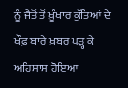ਨੂੰ ਜੈਤੋਂ ਤੋਂ ਖ਼ੂੰਖਾਰ ਕੁੱਤਿਆਂ ਦੇ ਖੌਫ਼ ਬਾਰੇ ਖ਼ਬਰ ਪੜ੍ਹ ਕੇ ਅਹਿਸਾਸ ਹੋਇਆ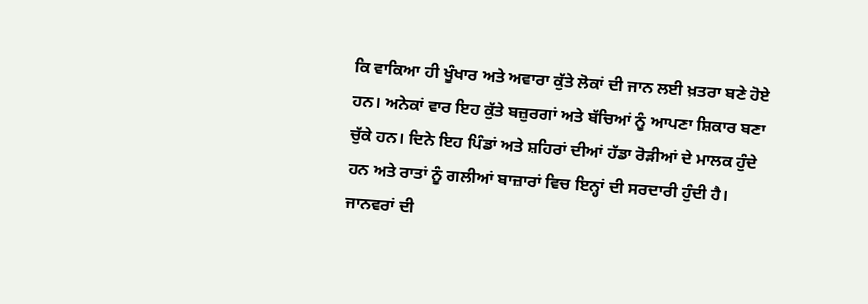ਕਿ ਵਾਕਿਆ ਹੀ ਖੂੰਖਾਰ ਅਤੇ ਅਵਾਰਾ ਕੁੱਤੇ ਲੋਕਾਂ ਦੀ ਜਾਨ ਲਈ ਖ਼ਤਰਾ ਬਣੇ ਹੋਏ ਹਨ। ਅਨੇਕਾਂ ਵਾਰ ਇਹ ਕੁੱਤੇ ਬਜ਼ੁਰਗਾਂ ਅਤੇ ਬੱਚਿਆਂ ਨੂੰ ਆਪਣਾ ਸ਼ਿਕਾਰ ਬਣਾ ਚੁੱਕੇ ਹਨ। ਦਿਨੇ ਇਹ ਪਿੰਡਾਂ ਅਤੇ ਸ਼ਹਿਰਾਂ ਦੀਆਂ ਹੱਡਾ ਰੋੜੀਆਂ ਦੇ ਮਾਲਕ ਹੁੰਦੇ ਹਨ ਅਤੇ ਰਾਤਾਂ ਨੂੰ ਗਲੀਆਂ ਬਾਜ਼ਾਰਾਂ ਵਿਚ ਇਨ੍ਹਾਂ ਦੀ ਸਰਦਾਰੀ ਹੁੰਦੀ ਹੈ। ਜਾਨਵਰਾਂ ਦੀ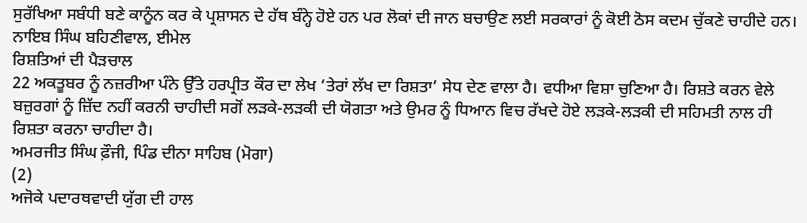ਸੁਰੱਖਿਆ ਸਬੰਧੀ ਬਣੇ ਕਾਨੂੰਨ ਕਰ ਕੇ ਪ੍ਰਸ਼ਾਸਨ ਦੇ ਹੱਥ ਬੰਨ੍ਹੇ ਹੋਏ ਹਨ ਪਰ ਲੋਕਾਂ ਦੀ ਜਾਨ ਬਚਾਉਣ ਲਈ ਸਰਕਾਰਾਂ ਨੂੰ ਕੋਈ ਠੋਸ ਕਦਮ ਚੁੱਕਣੇ ਚਾਹੀਦੇ ਹਨ।
ਨਾਇਬ ਸਿੰਘ ਬਹਿਣੀਵਾਲ, ਈਮੇਲ
ਰਿਸ਼ਤਿਆਂ ਦੀ ਪੈੜਚਾਲ
22 ਅਕਤੂਬਰ ਨੂੰ ਨਜ਼ਰੀਆ ਪੰਨੇ ਉੱਤੇ ਹਰਪ੍ਰੀਤ ਕੌਰ ਦਾ ਲੇਖ ‘ਤੇਰਾਂ ਲੱਖ ਦਾ ਰਿਸ਼ਤਾ’ ਸੇਧ ਦੇਣ ਵਾਲਾ ਹੈ। ਵਧੀਆ ਵਿਸ਼ਾ ਚੁਣਿਆ ਹੈ। ਰਿਸ਼ਤੇ ਕਰਨ ਵੇਲੇ ਬਜ਼ੁਰਗਾਂ ਨੂੰ ਜ਼ਿੱਦ ਨਹੀਂ ਕਰਨੀ ਚਾਹੀਦੀ ਸਗੋਂ ਲੜਕੇ-ਲੜਕੀ ਦੀ ਯੋਗਤਾ ਅਤੇ ਉਮਰ ਨੂੰ ਧਿਆਨ ਵਿਚ ਰੱਖਦੇ ਹੋਏ ਲੜਕੇ-ਲੜਕੀ ਦੀ ਸਹਿਮਤੀ ਨਾਲ ਹੀ ਰਿਸ਼ਤਾ ਕਰਨਾ ਚਾਹੀਦਾ ਹੈ।
ਅਮਰਜੀਤ ਸਿੰਘ ਫ਼ੌਜੀ, ਪਿੰਡ ਦੀਨਾ ਸਾਹਿਬ (ਮੋਗਾ)
(2)
ਅਜੋਕੇ ਪਦਾਰਥਵਾਦੀ ਯੁੱਗ ਦੀ ਹਾਲ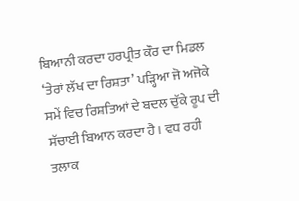ਬਿਆਨੀ ਕਰਦਾ ਹਰਪ੍ਰੀਤ ਕੌਰ ਦਾ ਮਿਡਲ ‘ਤੇਰਾਂ ਲੱਖ ਦਾ ਰਿਸ਼ਤਾ’ ਪੜ੍ਹਿਆ ਜੋ ਅਜੋਕੇ ਸਮੇਂ ਵਿਚ ਰਿਸ਼ਤਿਆਂ ਦੇ ਬਦਲ ਚੁੱਕੇ ਰੂਪ ਦੀ ਸੱਚਾਈ ਬਿਆਨ ਕਰਦਾ ਹੈ। ਵਧ ਰਹੀ ਤਲਾਕ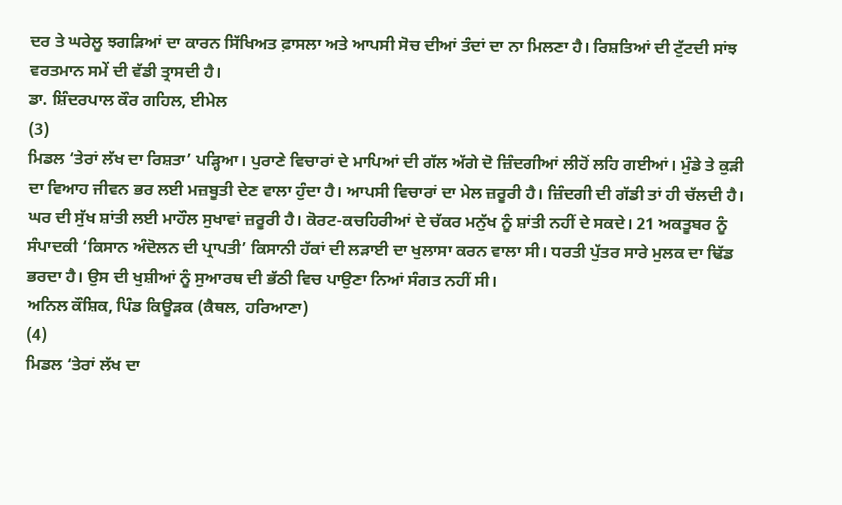ਦਰ ਤੇ ਘਰੇਲੂ ਝਗੜਿਆਂ ਦਾ ਕਾਰਨ ਸਿੱਖਿਅਤ ਫ਼ਾਸਲਾ ਅਤੇ ਆਪਸੀ ਸੋਚ ਦੀਆਂ ਤੰਦਾਂ ਦਾ ਨਾ ਮਿਲਣਾ ਹੈ। ਰਿਸ਼ਤਿਆਂ ਦੀ ਟੁੱਟਦੀ ਸਾਂਝ ਵਰਤਮਾਨ ਸਮੇਂ ਦੀ ਵੱਡੀ ਤ੍ਰਾਸਦੀ ਹੈ।
ਡਾ. ਸ਼ਿੰਦਰਪਾਲ ਕੌਰ ਗਹਿਲ, ਈਮੇਲ
(3)
ਮਿਡਲ ‘ਤੇਰਾਂ ਲੱਖ ਦਾ ਰਿਸ਼ਤਾ’ ਪੜ੍ਹਿਆ। ਪੁਰਾਣੇ ਵਿਚਾਰਾਂ ਦੇ ਮਾਪਿਆਂ ਦੀ ਗੱਲ ਅੱਗੇ ਦੋ ਜ਼ਿੰਦਗੀਆਂ ਲੀਹੋਂ ਲਹਿ ਗਈਆਂ। ਮੁੰਡੇ ਤੇ ਕੁੜੀ ਦਾ ਵਿਆਹ ਜੀਵਨ ਭਰ ਲਈ ਮਜ਼ਬੂਤੀ ਦੇਣ ਵਾਲਾ ਹੁੰਦਾ ਹੈ। ਆਪਸੀ ਵਿਚਾਰਾਂ ਦਾ ਮੇਲ ਜ਼ਰੂਰੀ ਹੈ। ਜ਼ਿੰਦਗੀ ਦੀ ਗੱਡੀ ਤਾਂ ਹੀ ਚੱਲਦੀ ਹੈ। ਘਰ ਦੀ ਸੁੱਖ ਸ਼ਾਂਤੀ ਲਈ ਮਾਹੌਲ ਸੁਖਾਵਾਂ ਜ਼ਰੂਰੀ ਹੈ। ਕੋਰਟ-ਕਚਹਿਰੀਆਂ ਦੇ ਚੱਕਰ ਮਨੁੱਖ ਨੂੰ ਸ਼ਾਂਤੀ ਨਹੀਂ ਦੇ ਸਕਦੇ। 21 ਅਕਤੂਬਰ ਨੂੰ ਸੰਪਾਦਕੀ ‘ਕਿਸਾਨ ਅੰਦੋਲਨ ਦੀ ਪ੍ਰਾਪਤੀ’ ਕਿਸਾਨੀ ਹੱਕਾਂ ਦੀ ਲੜਾਈ ਦਾ ਖੁਲਾਸਾ ਕਰਨ ਵਾਲਾ ਸੀ। ਧਰਤੀ ਪੁੱਤਰ ਸਾਰੇ ਮੁਲਕ ਦਾ ਢਿੱਡ ਭਰਦਾ ਹੈ। ਉਸ ਦੀ ਖੁਸ਼ੀਆਂ ਨੂੰ ਸੁਆਰਥ ਦੀ ਭੱਠੀ ਵਿਚ ਪਾਉਣਾ ਨਿਆਂ ਸੰਗਤ ਨਹੀਂ ਸੀ।
ਅਨਿਲ ਕੌਸ਼ਿਕ, ਪਿੰਡ ਕਿਊੜਕ (ਕੈਥਲ, ਹਰਿਆਣਾ)
(4)
ਮਿਡਲ ‘ਤੇਰਾਂ ਲੱਖ ਦਾ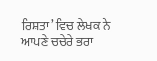ਰਿਸ਼ਤਾ’ ਵਿਚ ਲੇਖਕ ਨੇ ਆਪਣੇ ਚਚੇਰੇ ਭਰਾ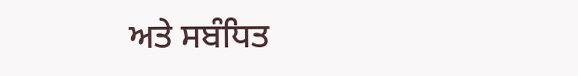ਅਤੇ ਸਬੰਧਿਤ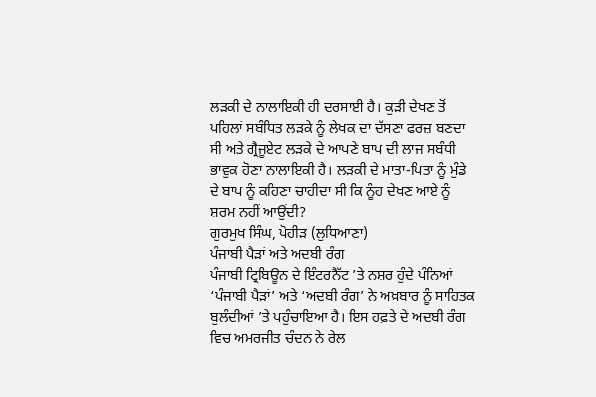ਲੜਕੀ ਦੇ ਨਾਲਾਇਕੀ ਹੀ ਦਰਸਾਈ ਹੈ। ਕੁੜੀ ਦੇਖਣ ਤੋਂ ਪਹਿਲਾਂ ਸਬੰਧਿਤ ਲੜਕੇ ਨੂੰ ਲੇਖਕ ਦਾ ਦੱਸਣਾ ਫਰਜ਼ ਬਣਦਾ ਸੀ ਅਤੇ ਗ੍ਰੈਜੂਏਟ ਲੜਕੇ ਦੇ ਆਪਣੇ ਬਾਪ ਦੀ ਲਾਜ ਸਬੰਧੀ ਭਾਵੁਕ ਹੋਣਾ ਨਾਲਾਇਕੀ ਹੈ। ਲੜਕੀ ਦੇ ਮਾਤਾ-ਪਿਤਾ ਨੂੰ ਮੁੰਡੇ ਦੇ ਬਾਪ ਨੂੰ ਕਹਿਣਾ ਚਾਹੀਦਾ ਸੀ ਕਿ ਨੂੰਹ ਦੇਖਣ ਆਏ ਨੂੰ ਸ਼ਰਮ ਨਹੀਂ ਆਉਂਦੀ?
ਗੁਰਮੁਖ ਸਿੰਘ, ਪੋਹੀੜ (ਲੁਧਿਆਣਾ)
ਪੰਜਾਬੀ ਪੈੜਾਂ ਅਤੇ ਅਦਬੀ ਰੰਗ
ਪੰਜਾਬੀ ਟ੍ਰਿਬਿਊਨ ਦੇ ਇੰਟਰਨੈੱਟ ’ਤੇ ਨਸ਼ਰ ਹੁੰਦੇ ਪੰਨਿਆਂ ‘ਪੰਜਾਬੀ ਪੈੜਾਂ’ ਅਤੇ ‘ਅਦਬੀ ਰੰਗ’ ਨੇ ਅਖ਼ਬਾਰ ਨੂੰ ਸਾਹਿਤਕ ਬੁਲੰਦੀਆਂ ’ਤੇ ਪਹੁੰਚਾਇਆ ਹੈ। ਇਸ ਹਫ਼ਤੇ ਦੇ ਅਦਬੀ ਰੰਗ ਵਿਚ ਅਮਰਜੀਤ ਚੰਦਨ ਨੇ ਰੇਲ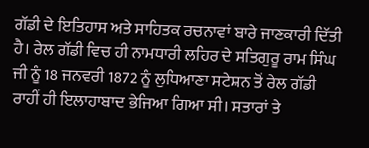ਗੱਡੀ ਦੇ ਇਤਿਹਾਸ ਅਤੇ ਸਾਹਿਤਕ ਰਚਨਾਵਾਂ ਬਾਰੇ ਜਾਣਕਾਰੀ ਦਿੱਤੀ ਹੈ। ਰੇਲ ਗੱਡੀ ਵਿਚ ਹੀ ਨਾਮਧਾਰੀ ਲਹਿਰ ਦੇ ਸਤਿਗੁਰੂ ਰਾਮ ਸਿੰਘ ਜੀ ਨੂੰ 18 ਜਨਵਰੀ 1872 ਨੂੰ ਲੁਧਿਆਣਾ ਸਟੇਸ਼ਨ ਤੋਂ ਰੇਲ ਗੱਡੀ ਰਾਹੀਂ ਹੀ ਇਲਾਹਾਬਾਦ ਭੇਜਿਆ ਗਿਆ ਸੀ। ਸਤਾਰਾਂ ਤੇ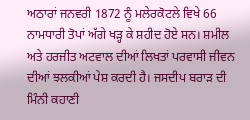ਅਠਾਰਾਂ ਜਨਵਰੀ 1872 ਨੂੰ ਮਲੇਰਕੋਟਲੇ ਵਿਖੇ 66 ਨਾਮਧਾਰੀ ਤੋਪਾਂ ਅੱਗੇ ਖੜ੍ਹ ਕੇ ਸ਼ਹੀਦ ਹੋਏ ਸਨ। ਸ਼ਮੀਲ ਅਤੇ ਹਰਜੀਤ ਅਟਵਾਲ ਦੀਆਂ ਲਿਖਤਾਂ ਪਰਵਾਸੀ ਜੀਵਨ ਦੀਆਂ ਝਲਕੀਆਂ ਪੇਸ਼ ਕਰਦੀ ਹੈ। ਜਸਦੀਪ ਬਰਾੜ ਦੀ ਮਿੰਨੀ ਕਹਾਣੀ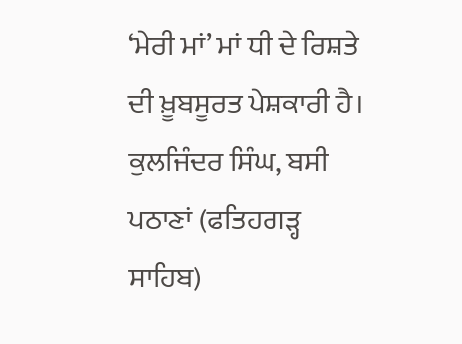‘ਮੇਰੀ ਮਾਂ’ ਮਾਂ ਧੀ ਦੇ ਰਿਸ਼ਤੇ ਦੀ ਖ਼ੂਬਸੂਰਤ ਪੇਸ਼ਕਾਰੀ ਹੈ।
ਕੁਲਜਿੰਦਰ ਸਿੰਘ, ਬਸੀ ਪਠਾਣਾਂ (ਫਤਿਹਗੜ੍ਹ ਸਾਹਿਬ)